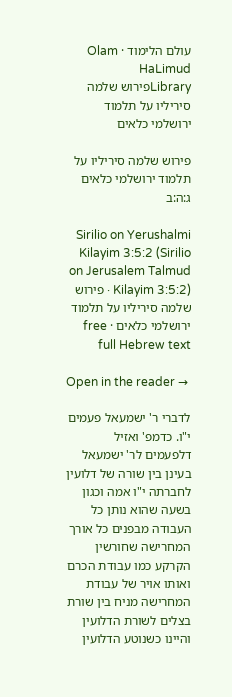עולם הלימוד · Olam HaLimud
Libraryפירוש שלמה סיריליו על תלמוד ירושלמי כלאים

פירוש שלמה סיריליו על תלמוד ירושלמי כלאים ג:ה:ב

Sirilio on Yerushalmi Kilayim 3:5:2 (Sirilio on Jerusalem Talmud Kilayim 3:5:2) · פירוש שלמה סיריליו על תלמוד ירושלמי כלאים · free full Hebrew text

Open in the reader →

לדברי ר' ישמעאל פעמים י"ו. כדמפ' ואזיל דלפעמים לר' ישמעאל בעינן בין שורה של דלועין לחברתה י"ו אמה וכגון בשעה שהוא נותן כל העבודה מבפנים כל אורך המחרישה שחורשין הקרקע כמו עבודת הכרם ואותו אויר של עבודת המחרישה מניח בין שורת בצלים לשורת הדלועין והיינו כשנוטע הדלועין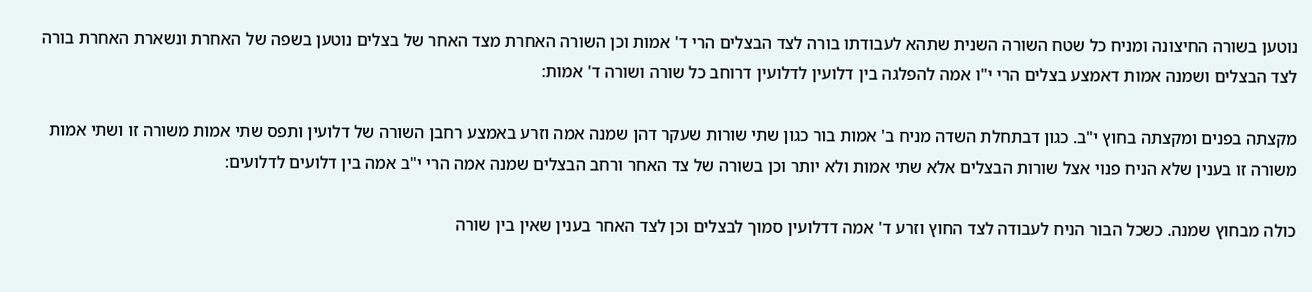נוטען בשורה החיצונה ומניח כל שטח השורה השנית שתהא לעבודתו בורה לצד הבצלים הרי ד' אמות וכן השורה האחרת מצד האחר של בצלים נוטען בשפה של האחרת ונשארת האחרת בורה לצד הבצלים ושמנה אמות דאמצע בצלים הרי י"ו אמה להפלגה בין דלועין לדלועין דרוחב כל שורה ושורה ד' אמות:

מקצתה בפנים ומקצתה בחוץ י"ב. כגון דבתחלת השדה מניח ב' אמות בור כגון שתי שורות שעקר דהן שמנה אמה וזרע באמצע רחבן השורה של דלועין ותפס שתי אמות משורה זו ושתי אמות משורה זו בענין שלא הניח פנוי אצל שורות הבצלים אלא שתי אמות ולא יותר וכן בשורה של צד האחר ורחב הבצלים שמנה אמה הרי י"ב אמה בין דלועים לדלועים:

כולה מבחוץ שמנה. כשכל הבור הניח לעבודה לצד החוץ וזרע ד' אמה דדלועין סמוך לבצלים וכן לצד האחר בענין שאין בין שורה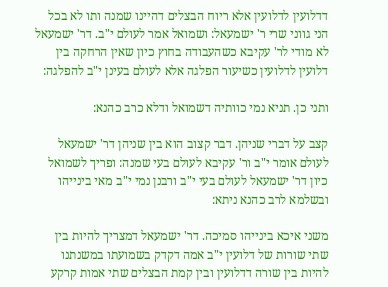דדלועין לדלועין אלא ריוח הבצלים דהיינו שמנה ותו לא בכל הני גווני שרי ר' ישמעאל: ושמואל אמר לעולם י"ב. דר' ישמעאל לא מודי לר' עקיבא כשהעבודה בחוץ כיון שאין הרחקה בין דלועין לדלועין כשיעור הפלגה אלא לעולם בעינן י"ב להפלגה:

ותני כן. תניא נמי כוותיה דשמואל ודלא כרב כהנא:

קצב על דברי שניהן. דבר קצוב הוא בין שניהן דר' ישמעאל לעולם אומר י"ב ור' עקיבא לעולם בעי שמנה: ופריך לשמואל כיון דר' ישמעאל לעולם בעי י"ב ורבנן נמי י"ב מאי בינייהו ובשלמא לרב כהנא ניתא:

משני איכא בינייהו סמיכה. דר' ישמעאל דמצריך להיות בין שתי שורות של דלועין י"ב אמה דקדק בשמועתו במשנתנו להיות בין שורה דדלועין ובין קמת הבצלים שתי אמות קרקע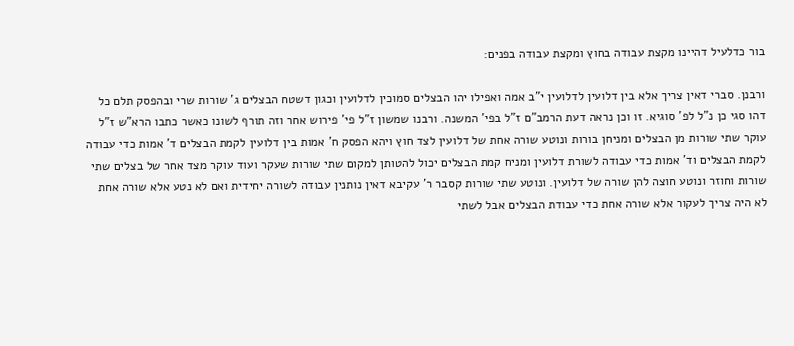בור כדלעיל דהיינו מקצת עבודה בחוץ ומקצת עבודה בפנים:

ורבנן. סברי דאין צריך אלא בין דלועין לדלועין י"ב אמה ואפילו יהו הבצלים סמוכין לדלועין וכגון דשטח הבצלים ג' שורות שרי ובהפסק תלם כל דהו סגי כן נ"ל לפ' סוגיא. זו וכן נראה דעת הרמב"ם ז"ל בפי' המשנה. ורבנו שמשון ז"ל פי' פירוש אחר וזה תורף לשונו כאשר כתבו הרא"ש ז"ל עוקר שתי שורות מן הבצלים ומניחן בורות ונוטע שורה אחת של דלועין לצד חוץ ויהא הפסק ח' אמות בין דלועין לקמת הבצלים ד' אמות כדי עבודה לקמת הבצלים וד' אמות כדי עבודה לשורת דלועין ומניח קמת הבצלים יכול להטותן למקום שתי שורות שעקר ועוד עוקר מצד אחר של בצלים שתי שורות וחוזר ונוטע חוצה להן שורה של דלועין. ונוטע שתי שורות קסבר ר' עקיבא דאין נותנין עבודה לשורה יחידית ואם לא נטע אלא שורה אחת לא היה צריך לעקור אלא שורה אחת כדי עבודת הבצלים אבל לשתי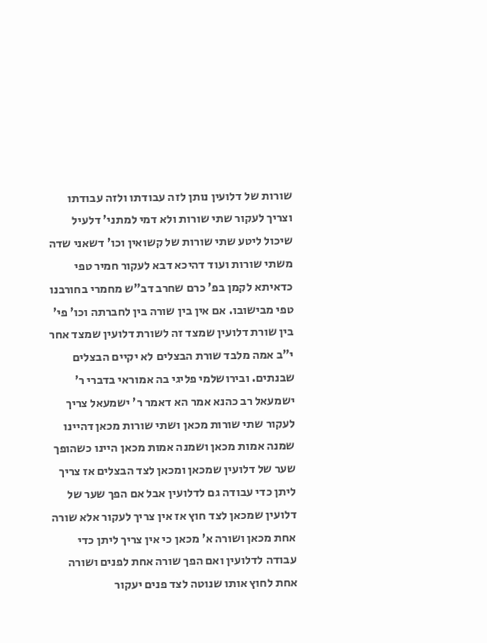שורות של דלועין נותן לזה עבודתו ולזה עבודתו וצריך לעקור שתי שורות ולא דמי למתני' דלעיל שיכול ליטע שתי שורות של קשואין וכו' דשאני שדה משתי שורות ועוד דהיכא דבא לעקור חמיר טפי כדאיתא לקמן בפ' כרם שחרב דב"ש מחמרי בחורבנו טפי מבישובו. אם אין בין שורה בין לחברתה וכו' פי' בין שורת דלועין שמצד זה לשורת דלועין שמצד אחר י"ב אמה מלבד שורת הבצלים לא יקיים הבצלים שבנתים. ובירושלמי פליגי בה אמוראי בדברי ר' ישמעאל רב כהנא אמר הא דאמר ר' ישמעאל צריך לעקור שתי שורות מכאן ושתי שורות מכאן דהיינו שמנה אמות מכאן ושמנה אמות מכאן היינו כשהופך שער של דלועין שמכאן ומכאן לצד הבצלים אז צריך ליתן כדי עבודה גם לדלועין אבל אם הפך שער של דלועין שמכאן לצד חוץ אז אין צריך לעקור אלא שורה אחת מכאן ושורה א' מכאן כי אין צריך ליתן כדי עבודה לדלועין ואם הפך שורה אחת לפנים ושורה אחת לחוץ אותו שנוטה לצד פנים יעקור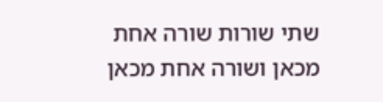שתי שורות שורה אחת מכאן ושורה אחת מכאן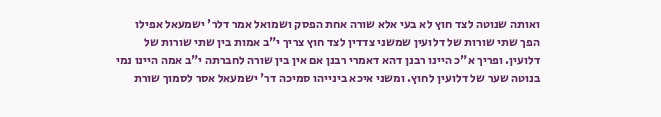ואותה שנוטה לצד חוץ לא בעי אלא שורה אחת הפסק ושמואל אמר דלר' ישמעאל אפילו הפך שתי שורות של דלועין שמשני צדדין לצד חוץ צריך י"ב אמות בין שתי שורות של דלועין. ופריך א"כ היינו רבנן דהא דאמרי רבנן אם אין בין שורה לחברתה י"ב אמה היינו נמי בנוטה שער של דלועין לחוץ. ומשני איכא בינייהו סמיכה דר' ישמעאל אסר לסמוך שורת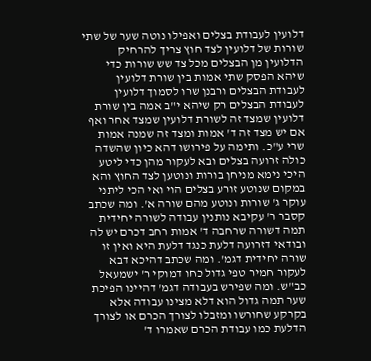דלועין לעבודת בצלים ואפילו נוטה שער של שתי שורות של דלועין לצד חוץ צריך להרחיק הדלועין מן הבצלים מכל צד שש שורות כדי שיהא הפסק שתי אמות בין שורת דלועין לעבודת הבצלים ורבנן שרו לסמוך דלועין לעבודת הבצלים רק שיהא י"ב אמה בין שורת דלועין שמצד זה לשורת דלועין שמצד אחר ואף אם יש מצד זה ד' אמות ומצד זה שמנה אמות שרי ע"כ. ותימה על פירושו דהא כיון שהשדה כולה זרועה בצלים ובא לעקור מהן כדי ליטע היכי נימא מניחן בורות ונוטען לצד החוץ והא במקום שנוטע זורע בצלים הוי ואי הכי ליתני עוקר ג' שורות ונוטע מהם שורה א'. ומה שכתב קסבר ר' עקיבא נותנין עבודה לשורה יחידית תמה דשורה שרחבה ד' אמות רחב דכרם יש לה ובודאי דזרועה דלעת כנגד דלעת היא ואין זו שורה יחידית דגמ'. ומה שכתב דהיכא דבא לעקור חמיר טפי גדול כחו דמוקי ר' ישמעאל כב"ש. ומה שפירש בעבודה דגמ' דהיינו הפיכת שער תמה גדול הוא דלא מצינו עבודה אלא בקרקע שחורשו ומזבלו לצורך הכרם או לצורך הדלעת כמו עבודת הכרם שאמרו ד'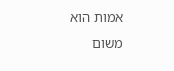אמות הוא משום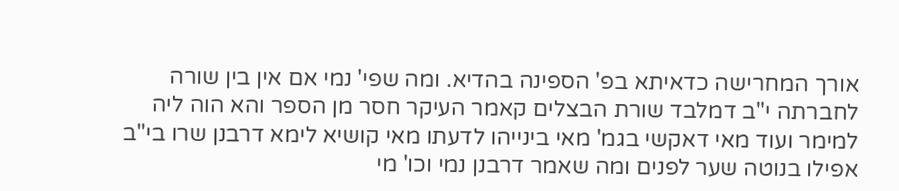אורך המחרישה כדאיתא בפ' הספינה בהדיא. ומה שפי' נמי אם אין בין שורה לחברתה י"ב דמלבד שורת הבצלים קאמר העיקר חסר מן הספר והא הוה ליה למימר ועוד מאי דאקשי בגמ' מאי בינייהו לדעתו מאי קושיא לימא דרבנן שרו בי"ב אפילו בנוטה שער לפנים ומה שאמר דרבנן נמי וכו' מי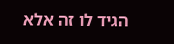הגיד לו זה אלא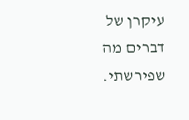עיקרן של דברים מה שפירשתי.